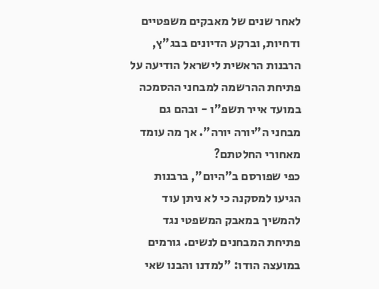לאחר שנים של מאבקים משפטיים ודחיות, וברקע הדיונים בבג"ץ, הרבנות הראשית לישראל הודיעה על פתיחת ההרשמה למבחני ההסמכה במועד אייר תשפ"ו - ובהם גם מבחני ה"יורה יורה". אך מה עומד מאחורי החלטתם?
כפי שפורסם ב"היום", ברבנות הגיעו למסקנה כי לא ניתן עוד להמשיך במאבק המשפטי נגד פתיחת המבחנים לנשים. גורמים במועצה הודו: "למדנו והבנו שאי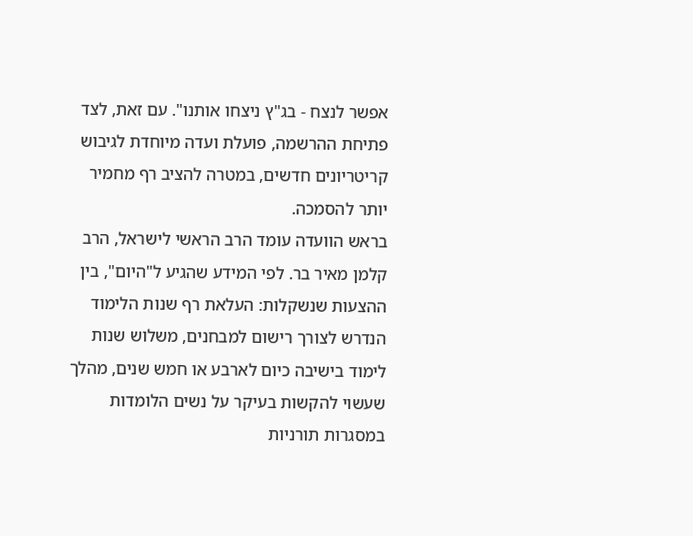אפשר לנצח - בג"ץ ניצחו אותנו". עם זאת, לצד פתיחת ההרשמה, פועלת ועדה מיוחדת לגיבוש קריטריונים חדשים, במטרה להציב רף מחמיר יותר להסמכה.
בראש הוועדה עומד הרב הראשי לישראל, הרב קלמן מאיר בר. לפי המידע שהגיע ל"היום", בין ההצעות שנשקלות: העלאת רף שנות הלימוד הנדרש לצורך רישום למבחנים, משלוש שנות לימוד בישיבה כיום לארבע או חמש שנים, מהלך שעשוי להקשות בעיקר על נשים הלומדות במסגרות תורניות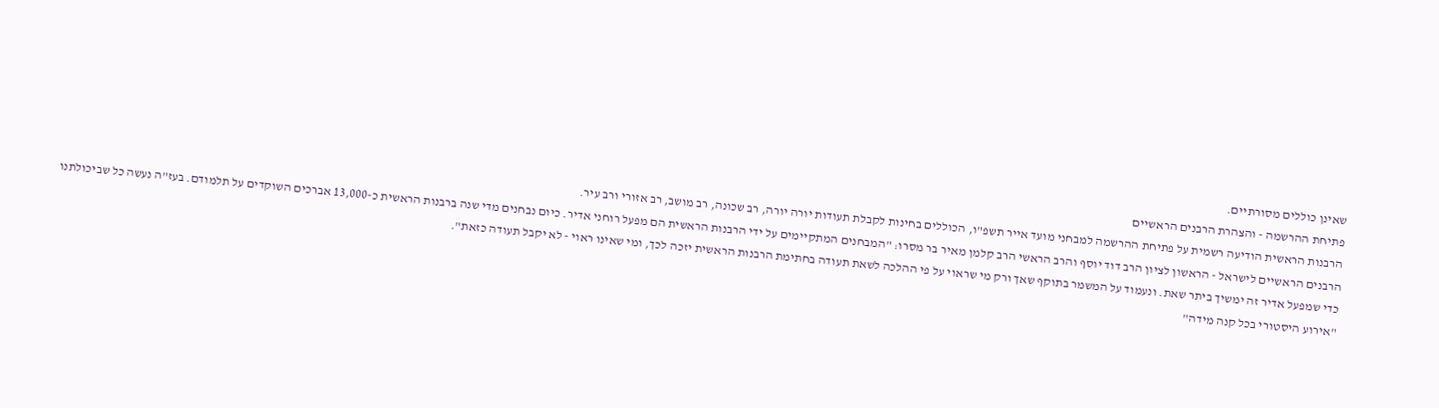שאינן כוללים מסורתיים.
פתיחת ההרשמה - והצהרת הרבנים הראשיים
הרבנות הראשית הודיעה רשמית על פתיחת ההרשמה למבחני מועד אייר תשפ"ו, הכוללים בחינות לקבלת תעודות יורה יורה, רב שכונה, רב מושב, רב אזורי ורב עיר.
הרבנים הראשיים לישראל - הראשון לציון הרב דוד יוסף והרב הראשי הרב קלמן מאיר בר מסרו: "המבחנים המתקיימים על ידי הרבנות הראשית הם מפעל רוחני אדיר. כיום נבחנים מדי שנה ברבנות הראשית כ-13,000 אברכים השוקדים על תלמודם. בעז"ה נעשה כל שביכולתנו כדי שמפעל אדיר זה ימשיך ביתר שאת. ונעמוד על המשמר בתוקף שאך ורק מי שראוי על פי ההלכה לשאת תעודה בחתימת הרבנות הראשית יזכה לכך, ומי שאינו ראוי - לא יקבל תעודה כזאת".
"אירוע היסטורי בכל קנה מידה"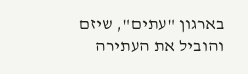בארגון "עתים", שיזם והוביל את העתירה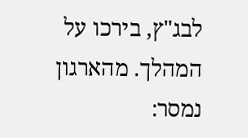לבג"ץ, בירכו על המהלך. מהארגון נמסר: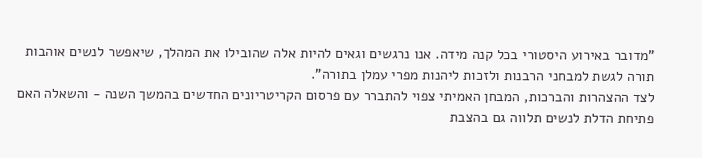"מדובר באירוע היסטורי בכל קנה מידה. אנו נרגשים וגאים להיות אלה שהובילו את המהלך, שיאפשר לנשים אוהבות תורה לגשת למבחני הרבנות ולזכות ליהנות מפרי עמלן בתורה".
לצד ההצהרות והברכות, המבחן האמיתי צפוי להתברר עם פרסום הקריטריונים החדשים בהמשך השנה - והשאלה האם פתיחת הדלת לנשים תלווה גם בהצבת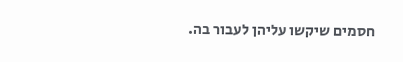חסמים שיקשו עליהן לעבור בה.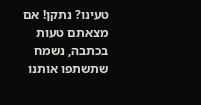טעינו? נתקן! אם מצאתם טעות בכתבה, נשמח שתשתפו אותנו